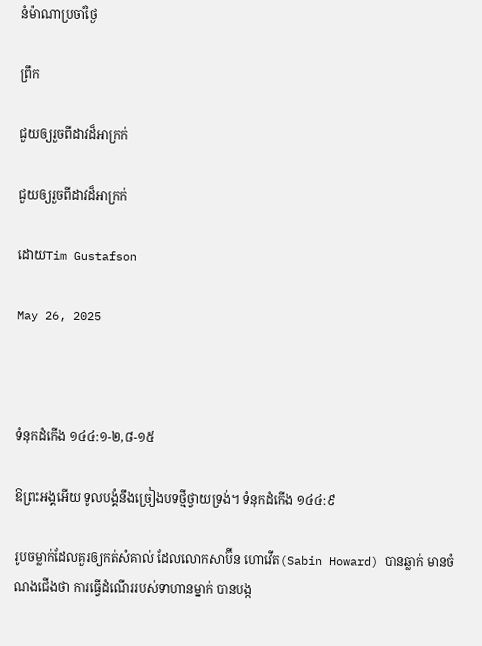នំម៉ាណាប្រចាំថ្ងៃ

ព្រឹក

ជួយឲ្យរួចពីដាវដ៏អាក្រក់

ជួយឲ្យរួចពីដាវដ៏អាក្រក់

ដោយTim Gustafson

May 26, 2025



ទំនុកដំកើង ១៤៤:១-២,៨-១៥

ឱព្រះអង្គអើយ ទូលបង្គំនឹងច្រៀងបទថ្មីថ្វាយទ្រង់។ ទំនុកដំកើង ១៤៤:៩

រូបចម្លាក់ដែលគួរឲ្យកត់សំគាល់ ដែលលោកសាប៊ីន ហោវើត(Sabin Howard) បានឆ្លាក់ មានចំណងជើងថា ការធ្វើដំណើររបស់ទាហានម្នាក់ បានបង្ក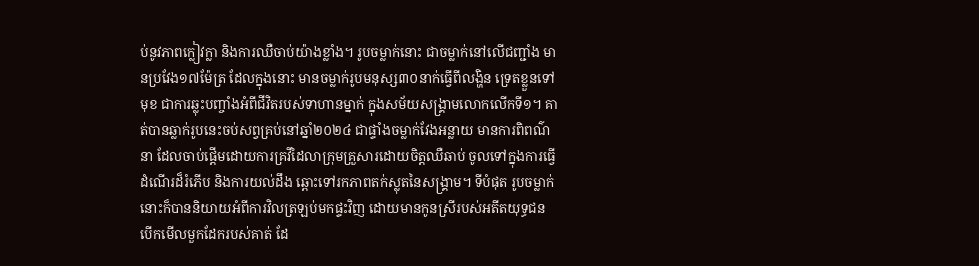ប់នូវភាពក្លៀវក្លា និងការឈឺចាប់យ៉ាងខ្លាំង។ រូបចម្លាក់នោះ ជាចម្លាក់នៅលើជញ្ជាំង មានប្រវែង១៧ម៉ែត្រ ដែលក្នុងនោះ មានចម្លាក់រូបមនុស្ស៣០នាក់ធ្វើពីលង្ហិន ទ្រេតខ្លួនទៅមុខ ជាការឆ្លុះបញ្ចាំងអំពីជីវិតរបស់ទាហានម្នាក់ ក្នុងសម័យសង្គ្រាមលោកលើកទី១។ គាត់បានឆ្លាក់រូបនេះចប់សព្វគ្រប់នៅឆ្នាំ២០២៤ ជាផ្ទាំងចម្លាក់វែងអន្លាយ មានការពិពណ៌នា ដែលចាប់ផ្តើមដោយការគ្រវីដៃលាក្រុមគ្រួសារដោយចិត្តឈឺឆាប់ ចូលទៅក្នុងការធ្វើដំណើរដ៏រំភើប និងការយល់ដឹង ឆ្ពោះទៅរកភាពតក់ស្លុតនៃសង្គ្រាម។ ទីបំផុត រូបចម្លាក់នោះក៏បាននិយាយអំពីការវិលត្រឡប់មកផ្ទះវិញ ដោយមានកូនស្រីរបស់អតីតយុទ្ធជន បើកមើលមួកដែករបស់គាត់ ដែ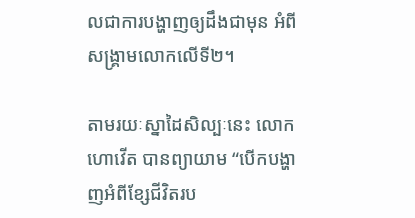លជាការបង្ហាញឲ្យដឹងជាមុន អំពីសង្គ្រាមលោកលើទី២។

តាមរយៈស្នាដៃសិល្បៈនេះ លោកហោវើត បានព្យាយាម “បើកបង្ហាញអំពីខ្សែជីវិតរប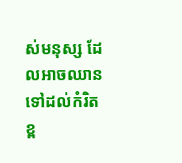ស់មនុស្ស ដែលអាចឈានទៅដល់កំរិតខ្ព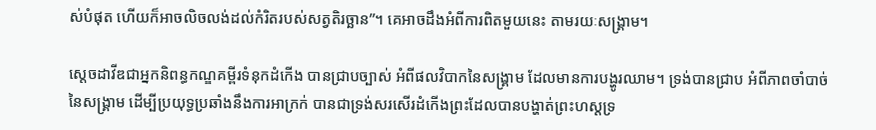ស់បំផុត ហើយក៏អាចលិចលង់ដល់កំរិតរបស់សត្វតិរច្ឆាន”។ គេអាចដឹងអំពីការពិតមួយនេះ តាមរយៈសង្គ្រាម។

ស្តេចដាវីឌជាអ្នកនិពន្ធកណ្ឌគម្ពីរទំនុកដំកើង បានជ្រាបច្បាស់ អំពីផលវិបាកនៃសង្គ្រាម ដែលមានការបង្ហូរឈាម។ ទ្រង់បានជ្រាប អំពីភាពចាំបាច់នៃសង្គ្រាម ដើម្បីប្រយុទ្ធប្រឆាំងនឹងការអាក្រក់ បានជាទ្រង់សរសើរដំកើងព្រះដែលបានបង្ហាត់ព្រះហស្តទ្រ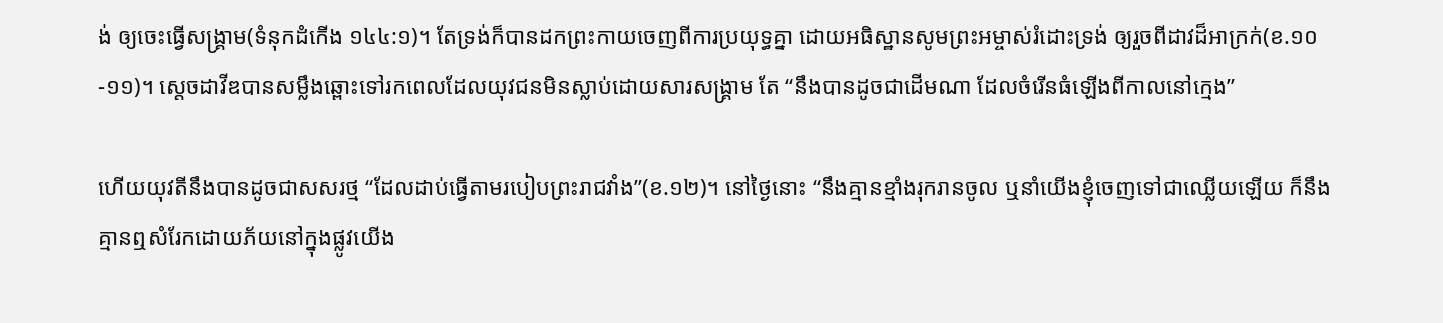ង់ ឲ្យចេះធ្វើសង្គ្រាម(ទំនុកដំកើង ១៤៤:១)។ តែទ្រង់ក៏បានដកព្រះកាយចេញពីការប្រយុទ្ធគ្នា ដោយអធិស្ឋានសូមព្រះអម្ចាស់រំដោះទ្រង់ ឲ្យរួចពីដាវដ៏អាក្រក់(ខ.១០-១១)។ ស្តេចដាវីឌបានសម្លឹងឆ្ពោះទៅរកពេលដែលយុវជនមិនស្លាប់ដោយសារសង្គ្រាម តែ “នឹងបានដូចជាដើមណា ដែលចំរើនធំឡើងពីកាលនៅក្មេង”

ហើយយុវតីនឹងបានដូចជាសសរថ្ម “ដែលដាប់ធ្វើតាមរបៀបព្រះរាជវាំង”(ខ.១២)។ នៅថ្ងៃនោះ “នឹងគ្មានខ្មាំងរុករានចូល ឬនាំយើងខ្ញុំចេញទៅជាឈ្លើយឡើយ ក៏នឹងគ្មានឮសំរែកដោយភ័យនៅក្នុងផ្លូវយើង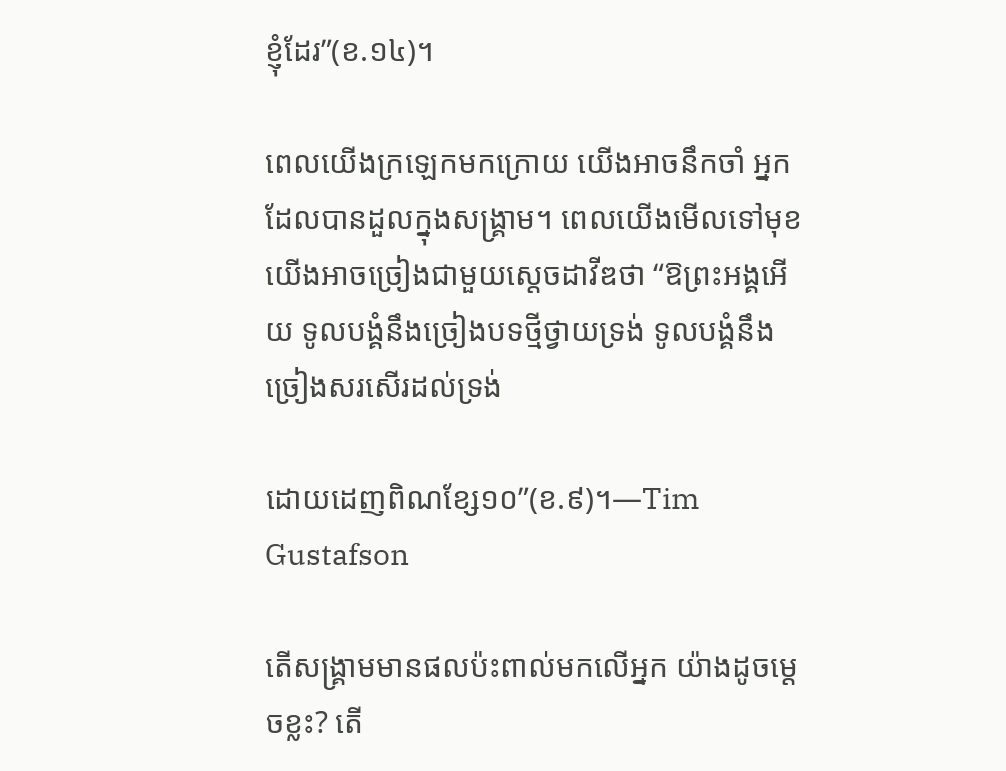ខ្ញុំដែរ”(ខ.១៤)។

ពេលយើងក្រឡេកមកក្រោយ យើងអាចនឹកចាំ អ្នកដែលបានដួលក្នុងសង្គ្រាម។ ពេលយើងមើលទៅមុខ យើងអាចច្រៀងជាមួយស្តេចដាវីឌថា “ឱព្រះអង្គអើយ ទូលបង្គំនឹងច្រៀងបទថ្មីថ្វាយទ្រង់ ទូលបង្គំនឹងច្រៀងសរសើរដល់ទ្រង់

ដោយដេញពិណខ្សែ១០”(ខ.៩)។—Tim Gustafson

តើសង្គ្រាមមានផលប៉ះពាល់មកលើអ្នក យ៉ាងដូចម្តេចខ្លះ? តើ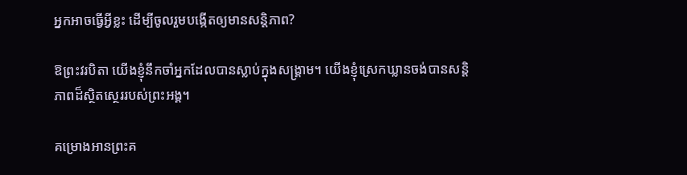អ្នកអាចធ្វើអ្វីខ្លះ ដើម្បីចូលរួមបង្កើតឲ្យមានសន្តិភាព?

ឱព្រះវរបិតា យើងខ្ញុំនឹកចាំអ្នកដែលបានស្លាប់ក្នុងសង្គ្រាម។ យើងខ្ញុំស្រេកឃ្លានចង់បានសន្តិភាពដ៏ស្ថិតស្ថេររបស់ព្រះអង្គ។

គម្រោងអានព្រះគ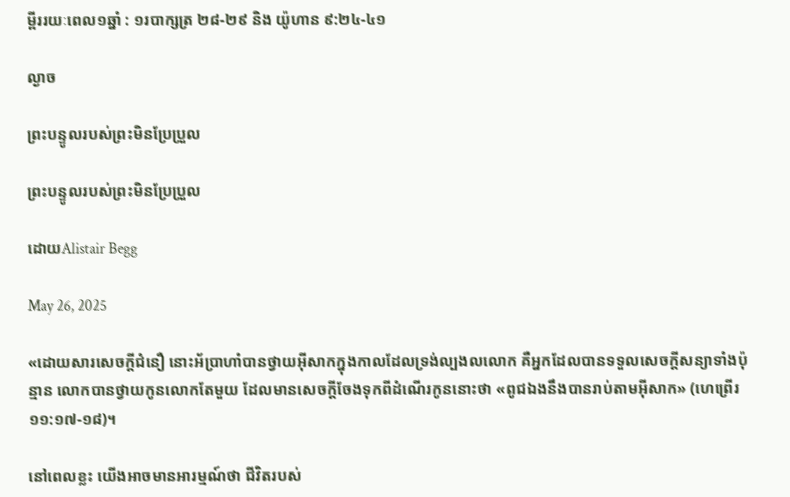ម្ពីររយៈពេល១ឆ្នាំ : ១របាក្សត្រ ២៨-២៩ និង យ៉ូហាន ៩:២៤-៤១

ល្ងាច

ព្រះបន្ទូលរបស់ព្រះមិនប្រែប្រួល

ព្រះបន្ទូលរបស់ព្រះមិនប្រែប្រួល

ដោយAlistair Begg

May 26, 2025

«ដោយសារសេចក្តីជំនឿ នោះអ័ប្រាហាំបានថ្វាយអ៊ីសាកក្នុងកាលដែលទ្រង់ល្បងលលោក គឺអ្នកដែលបានទទួលសេចក្តីសន្យាទាំងប៉ុន្មាន លោកបានថ្វាយកូនលោកតែមួយ ដែលមានសេចក្តីចែងទុកពីដំណើរកូននោះថា «ពូជឯងនឹងបានរាប់តាមអ៊ីសាក» (ហេព្រើរ ១១:១៧-១៨)។

នៅពេលខ្លះ យើងអាចមានអារម្មណ៍ថា ជីវិតរបស់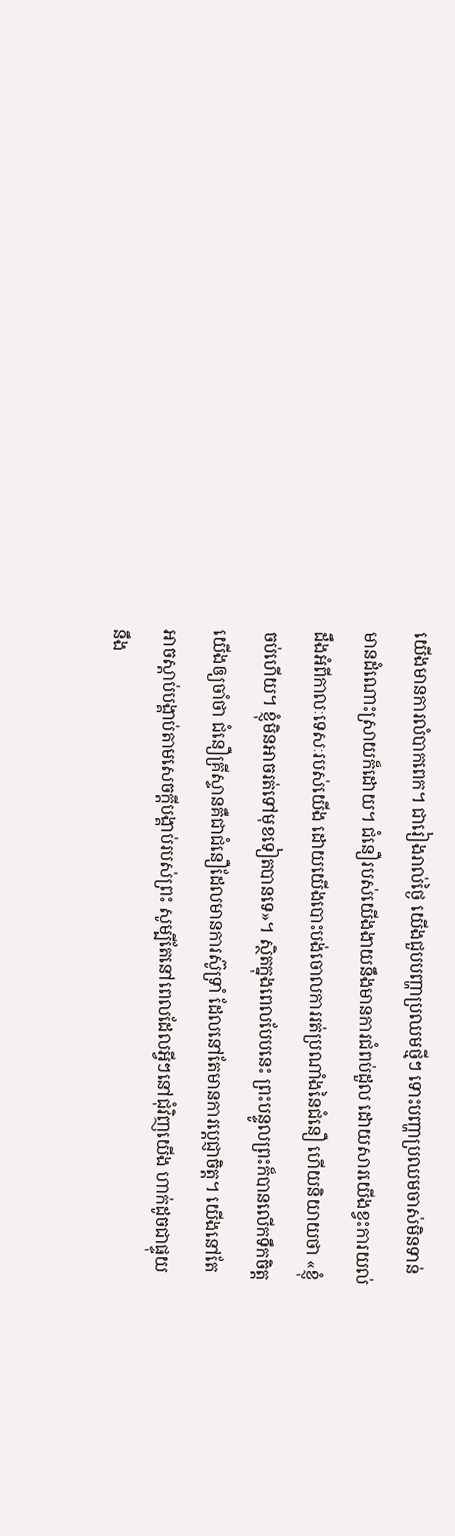យើងមានការលំបាកពេក។ ជារៀងរាល់ថ្ងៃ យើងជួបបញ្ហាប្រឈមថ្មីៗ ទោះបញ្ហាប្រឈមចាស់មិនទាន់មានដំណោះស្រាយក៏ដោយ។ ជំនឿរបស់យើងងាយនឹងមានការជំពប់ដួល ដោយសារយើងខ្វះការយល់ដឹងអំពីកាលៈទេសៈរបស់យើង ដោយយើងបោះបង់ចោលការរត់ប្រណាំងនៃជំនឿ ហើយនិយាយថា «ខ្ញុំចប់ហើយ។ ខ្ញុំមិនអាចរត់ទៅមុខទៀតបានទេ»។ ស្ថិតក្នុងពេលបែបនេះ ព្រះបន្ទូលព្រះក៏បានលើកទឹកចិត្តយើងឲ្យចាំថា ជំនឿគ្រីស្ទានគឺជាជំនឿដែលមានការស៊ូទ្រាំ ដែលនៅតែមានការប្ដេជ្ញាចិត្ត។ យើងនៅតែអាចស្តាប់បង្គាប់តាមសេចក្តីបង្គាប់របស់ព្រះ សូម្បីតែនៅពេលដែលអ្វីៗនៅជុំវិញយើង ហាក់ដូចជាផ្ទុយនឹង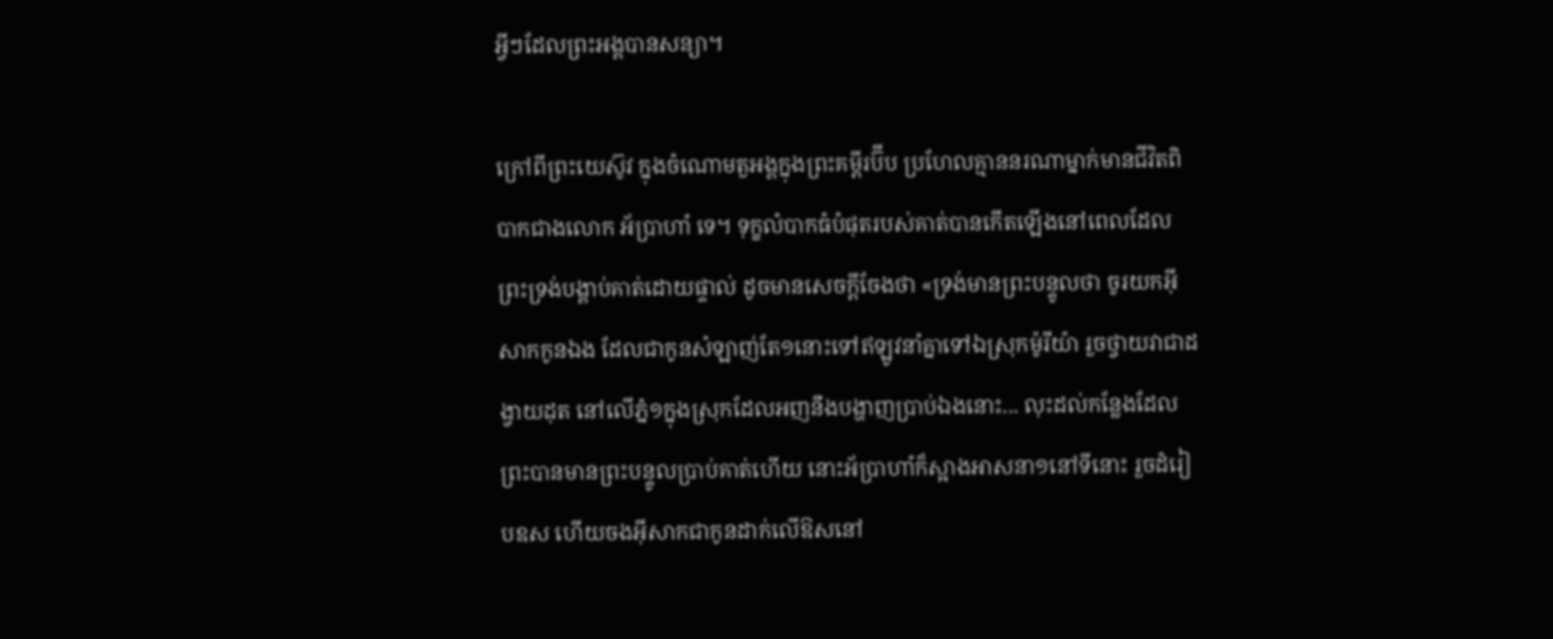អ្វីៗដែលព្រះអង្គបានសន្យា។

ក្រៅពីព្រះយេស៊ូវ ក្នុងចំណោមតួអង្គក្នុងព្រះគម្ពីរប៊ីប ប្រហែលគ្មាននរណាម្នាក់មានជីវិតពិបាកជាងលោក អ័ប្រាហាំ ទេ។ ទុក្ខលំបាកធំបំផុតរបស់គាត់បានកើតឡើងនៅពេលដែលព្រះទ្រង់បង្គាប់គាត់ដោយផ្ទាល់ ដូចមានសេចក្តីចែងថា «ទ្រង់មានព្រះបន្ទូលថា ចូរយកអ៊ីសាកកូនឯង ដែលជាកូនសំឡាញ់តែ១នោះទៅឥឡូវនាំគ្នាទៅឯស្រុកម៉ូរីយ៉ា រួចថ្វាយវាជាដង្វាយដុត នៅលើភ្នំ១ក្នុងស្រុកដែលអញនឹងបង្ហាញប្រាប់ឯងនោះ... លុះដល់កន្លែងដែលព្រះបានមានព្រះបន្ទូលប្រាប់គាត់ហើយ នោះអ័ប្រាហាំក៏ស្អាងអាសនា១នៅទីនោះ រួចដំរៀបឧស ហើយចងអ៊ីសាកជាកូនដាក់លើឱសនៅ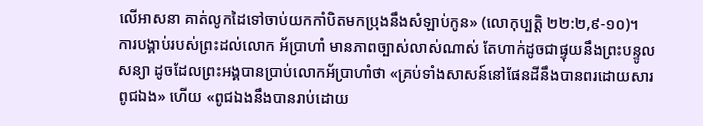លើអាសនា គាត់លូកដៃទៅចាប់យកកាំបិតមកប្រុងនឹងសំឡាប់កូន» (លោកុប្បត្តិ ២២:២,៩-១០)។ ការបង្គាប់របស់ព្រះដល់លោក អ័ប្រាហាំ មានភាពច្បាស់លាស់ណាស់ តែហាក់ដូចជាផ្ទុយនឹងព្រះបន្ទូលសន្យា ដូចដែលព្រះអង្គបានប្រាប់លោកអ័ប្រាហាំថា «គ្រប់ទាំងសាសន៍នៅផែនដីនឹងបានពរដោយសារពូជឯង» ហើយ «ពូជឯងនឹងបានរាប់ដោយ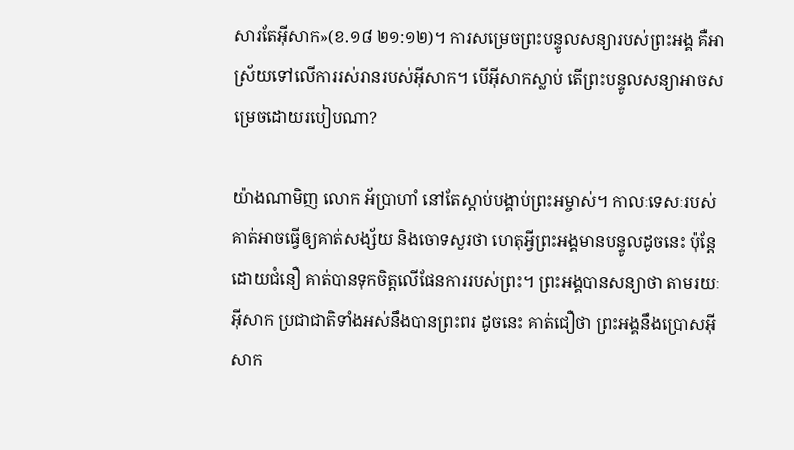សារតែអ៊ីសាក»(ខ.១៨ ២១:១២)។ ការសម្រេចព្រះបន្ទូលសន្យារបស់ព្រះអង្គ គឺអាស្រ័យទៅលើការរស់រានរបស់អ៊ីសាក។ បើអ៊ីសាកស្លាប់ តើព្រះបន្ទូលសន្យាអាចសម្រេចដោយរបៀបណា?

យ៉ាងណាមិញ លោក អ័ប្រាហាំ នៅតែស្តាប់បង្គាប់ព្រះអម្ចាស់។ កាលៈទេសៈរបស់គាត់អាចធ្វើឲ្យគាត់សង្ស័យ និងចោទសួរថា ហេតុអ្វីព្រះអង្គមានបន្ទូលដូចនេះ ប៉ុន្តែ ដោយជំនឿ គាត់បានទុកចិត្តលើផែនការរបស់ព្រះ។ ព្រះអង្គបានសន្យាថា តាមរយៈអ៊ីសាក ប្រជាជាតិទាំងអស់នឹងបានព្រះពរ ដូចនេះ គាត់ជឿថា ព្រះអង្គនឹងប្រោសអ៊ីសាក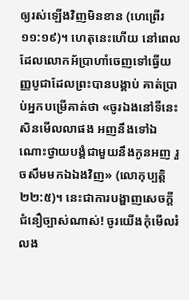ឲ្យរស់ឡើងវិញមិនខាន (ហេព្រើរ ១១:១៩)។ ហេតុនេះហើយ នៅពេលដែលលោកអ័ប្រាហាំចេញទៅធ្វើយញ្ញបូជាដែលព្រះបានបង្គាប់ គាត់ប្រាប់អ្នកបម្រើគាត់ថា «ចូរឯងនៅទីនេះសិនមើលលាផង អញនឹងទៅឯណោះថ្វាយបង្គំជាមួយនឹងកូនអញ រួចសឹមមកឯឯងវិញ» (លោកុប្បត្តិ ២២:៥)។ នេះជាការបង្ហាញសេចក្តីជំនឿច្បាស់ណាស់! ចូរយើងកុំមើលរំលង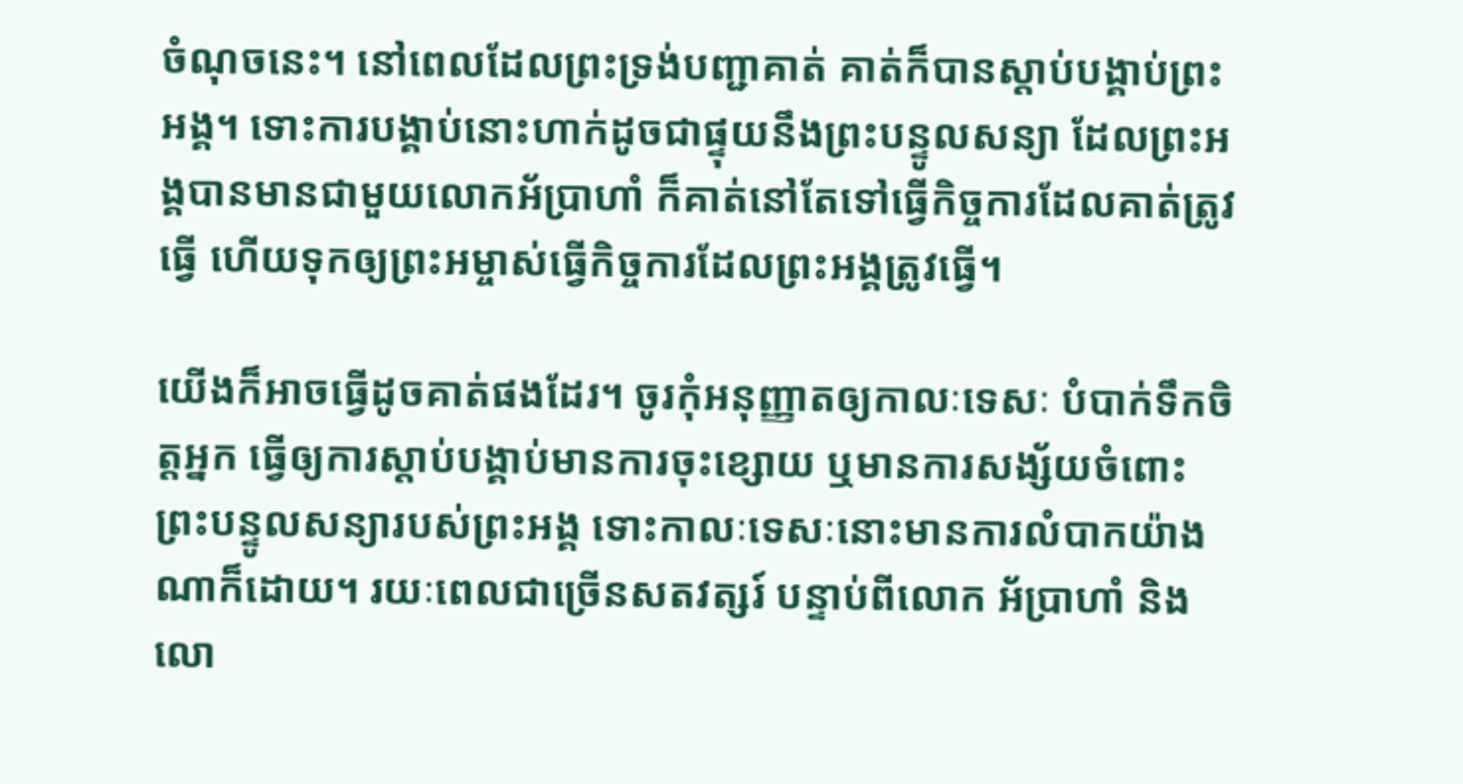ចំណុចនេះ។ នៅពេលដែលព្រះទ្រង់បញ្ជាគាត់ គាត់ក៏បានស្តាប់បង្គាប់ព្រះអង្គ។ ទោះការបង្គាប់នោះហាក់ដូចជាផ្ទុយនឹងព្រះបន្ទូលសន្យា ដែលព្រះអង្គបានមានជាមួយលោកអ័ប្រាហាំ ក៏គាត់នៅតែទៅធ្វើកិច្ចការដែលគាត់ត្រូវធ្វើ ហើយទុកឲ្យព្រះអម្ចាស់ធ្វើកិច្ចការដែលព្រះអង្គត្រូវធ្វើ។

យើងក៏អាចធ្វើដូចគាត់ផងដែរ។ ចូរកុំអនុញ្ញាតឲ្យកាលៈទេសៈ បំបាក់ទឹកចិត្តអ្នក ធ្វើឲ្យការស្តាប់បង្គាប់មានការចុះខ្សោយ ឬមានការសង្ស័យចំពោះព្រះបន្ទូលសន្យារបស់ព្រះអង្គ ទោះកាលៈទេសៈនោះមានការលំបាកយ៉ាងណាក៏ដោយ។ រយៈពេលជាច្រើនសតវត្សរ៍ បន្ទាប់ពីលោក អ័ប្រាហាំ និងលោ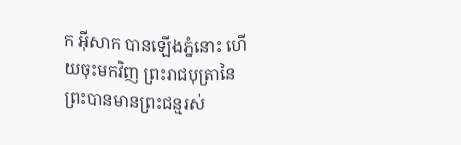ក អ៊ីសាក បានឡើងភ្នំនោះ ហើយចុះមកវិញ ព្រះរាជបុត្រានៃព្រះបានមានព្រះជន្មរស់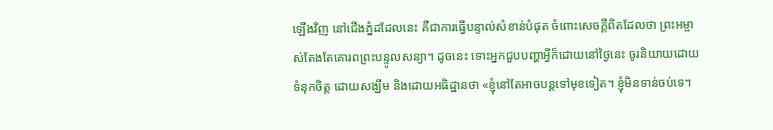ឡើងវិញ នៅជើងភ្នំដដែលនេះ គឺជាការធ្វើបន្ទាល់សំខាន់បំផុត ចំពោះសេចក្តីពិតដែលថា ព្រះអម្ចាស់តែងតែគោរពព្រះបន្ទូលសន្យា។ ដូចនេះ ទោះអ្នកជួបបញ្ហាអ្វីក៏ដោយនៅថ្ងៃនេះ ចូរនិយាយដោយទំនុកចិត្ត ដោយសង្ឃឹម និងដោយអធិដ្ឋានថា «ខ្ញុំនៅតែអាចបន្តទៅមុខទៀត។ ខ្ញុំមិនទាន់ចប់ទេ។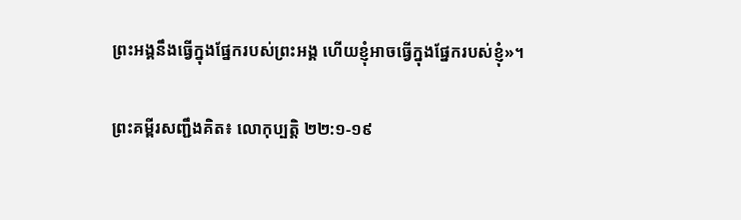ព្រះអង្គនឹងធ្វើក្នុងផ្នែករបស់ព្រះអង្គ ហើយខ្ញុំអាចធ្វើក្នុងផ្នែករបស់ខ្ញុំ»។

ព្រះគម្ពីរសញ្ជឹងគិត៖ លោកុប្បត្ដិ ២២:១-១៩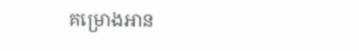គម្រោងអាន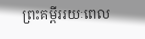ព្រះគម្ពីររយៈពេល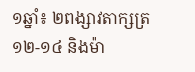១ឆ្នាំ៖ ២ពង្សាវតាក្សត្រ ១២-១៤ និងម៉ា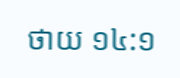ថាយ ១៤:១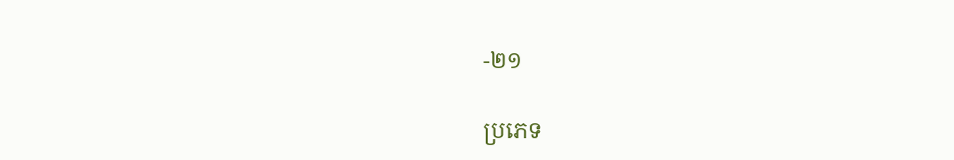-២១

ប្រភេទ